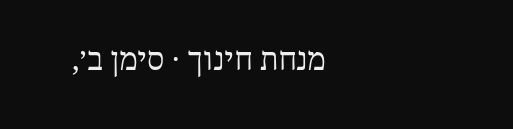מנחת חינוך · סימן ב׳,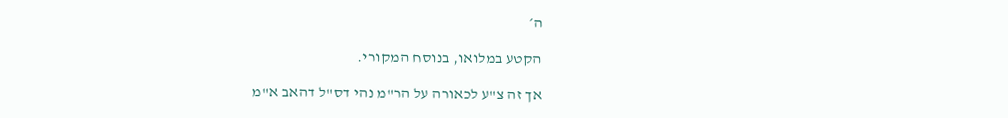ה׳

הקטע במלואו, בנוסח המקורי.

אך זה צ"ע לכאורה על הר"מ נהי דס"ל דהאב א"מ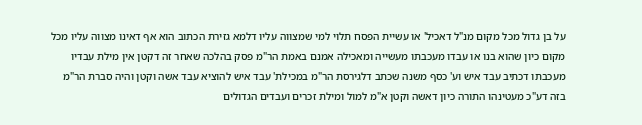על בן גדול מכל מקום מנ"ל דאכיל' או עשיית הפסח תלוי למי שמצווה עליו דלמא גזירת הכתוב הוא אף דאינו מצווה עליו מכל מקום כיון שהוא בנו או עבדו מעכבתו מעשייה ומאכילה אמנם באמת הר"מ פסק בהלכה שאחר זה דקטן אין מילת עבדיו מעכבתו דכתיב עבד איש וע' כסף משנה שכתב דלגירסת הר"מ במכילת' עבד איש להוציא עבד אשה וקטן והיה סברת הר"מ בזה דע"כ מעטינהו התורה כיון דאשה וקטן א"מ למול ומילת זכרים ועבדים הגדולים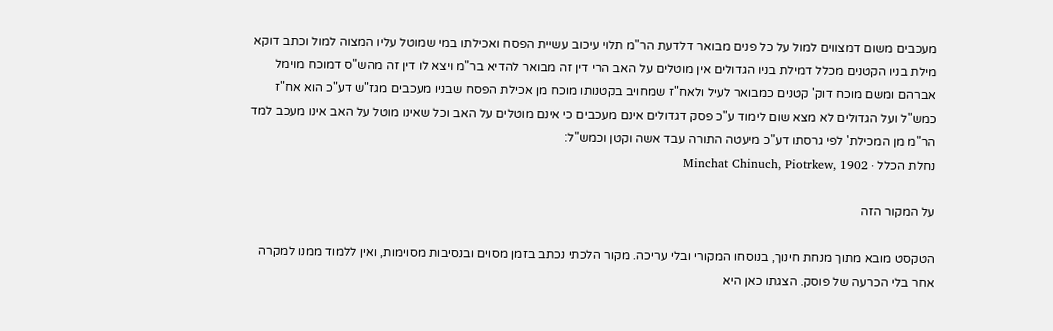מעכבים משום דמצווים למול על כל פנים מבואר דלדעת הר"מ תלוי עיכוב עשיית הפסח ואכילתו במי שמוטל עליו המצוה למול וכתב דוקא מילת בניו הקטנים מכלל דמילת בניו הגדולים אין מוטלים על האב הרי דין זה מבואר להדיא בר"מ ויצא לו דין זה מהש"ס דמוכח מוימל אברהם ומשם מוכח דוק' קטנים כמבואר לעיל ולאח"ז שמחויב בקטנותו מוכח מן אכילת הפסח שבניו מעכבים מגז"ש דע"כ הוא אח"ז כמש"ל ועל הגדולים לא מצא שום לימוד ע"כ פסק דגדולים אינם מעכבים כי אינם מוטלים על האב וכל שאינו מוטל על האב אינו מעכב למד הר"מ מן המכילת' לפי גרסתו דע"כ מיעטה התורה עבד אשה וקטן וכמש"ל:
נחלת הכלל · Minchat Chinuch, Piotrkew, 1902

על המקור הזה

הטקסט מובא מתוך מנחת חינוך, בנוסחו המקורי ובלי עריכה. מקור הלכתי נכתב בזמן מסוים ובנסיבות מסוימות, ואין ללמוד ממנו למקרה אחר בלי הכרעה של פוסק. הצגתו כאן היא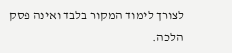לצורך לימוד המקור בלבד ואינה פסק הלכה.